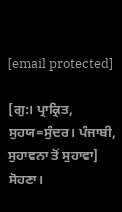[email protected]

[ਗੁ:। ਪ੍ਰਾਕ੍ਰਿਤ, ਸੁਹਯ=ਸੁੰਦਰ। ਪੰਜਾਬੀ, ਸੁਹਾਵਨਾ ਤੋਂ ਸੁਹਾਵਾ] ਸੋਹਣਾ।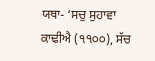ਯਥਾ- ‘ਸਚੁ ਸੁਹਾਵਾ ਕਾਢੀਐ (੧੧੦੦), ਸੱਚ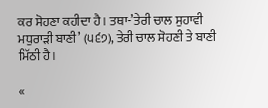ਕਰ ਸੋਹਣਾ ਕਹੀਦਾ ਹੈ। ਤਥਾ-’ਤੇਰੀ ਚਾਲ ਸੁਹਾਵੀ ਮਧੁਰਾੜੀ ਬਾਣੀ’ (੫੬੭), ਤੇਰੀ ਚਾਲ ਸੋਹਣੀ ਤੇ ਬਾਣੀ ਮਿੱਠੀ ਹੈ।

«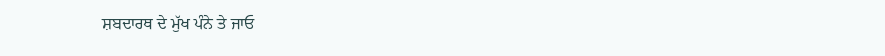ਸ਼ਬਦਾਰਥ ਦੇ ਮੁੱਖ ਪੰਨੇ ਤੇ ਜਾਓ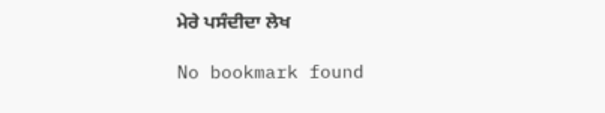ਮੇਰੇ ਪਸੰਦੀਦਾ ਲੇਖ

No bookmark found